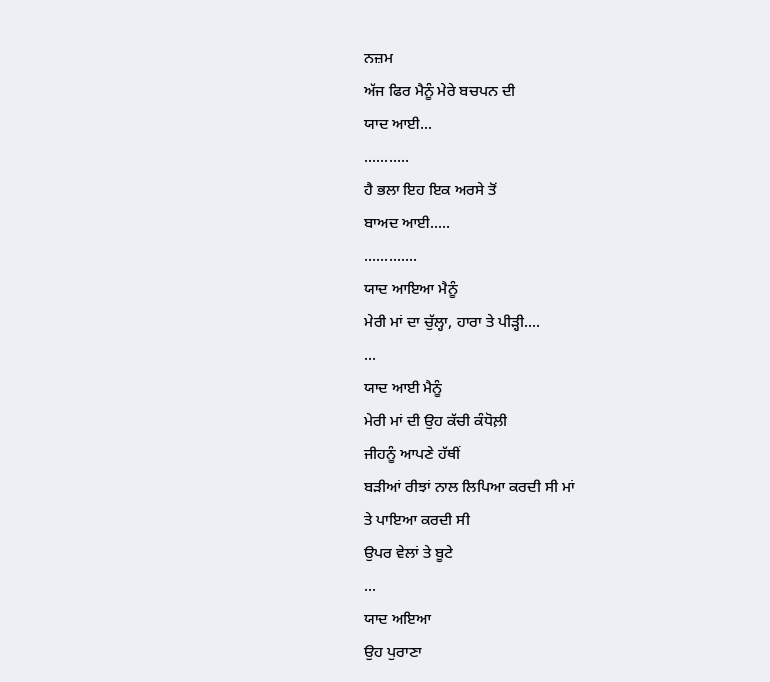ਨਜ਼ਮ
ਅੱਜ ਫਿਰ ਮੈਨੂੰ ਮੇਰੇ ਬਚਪਨ ਦੀ
ਯਾਦ ਆਈ...
...........
ਹੈ ਭਲਾ ਇਹ ਇਕ ਅਰਸੇ ਤੋਂ
ਬਾਅਦ ਆਈ.....
.............
ਯਾਦ ਆਇਆ ਮੈਨੂੰ
ਮੇਰੀ ਮਾਂ ਦਾ ਚੁੱਲ੍ਹਾ, ਹਾਰਾ ਤੇ ਪੀੜ੍ਹੀ....
...
ਯਾਦ ਆਈ ਮੈਨੂੰ
ਮੇਰੀ ਮਾਂ ਦੀ ਉਹ ਕੱਚੀ ਕੰਧੋਲ਼ੀ
ਜੀਹਨੂੰ ਆਪਣੇ ਹੱਥੀਂ
ਬੜੀਆਂ ਰੀਝਾਂ ਨਾਲ ਲਿਪਿਆ ਕਰਦੀ ਸੀ ਮਾਂ
ਤੇ ਪਾਇਆ ਕਰਦੀ ਸੀ
ਉਪਰ ਵੇਲਾਂ ਤੇ ਬੂਟੇ
...
ਯਾਦ ਅਇਆ
ਉਹ ਪੁਰਾਣਾ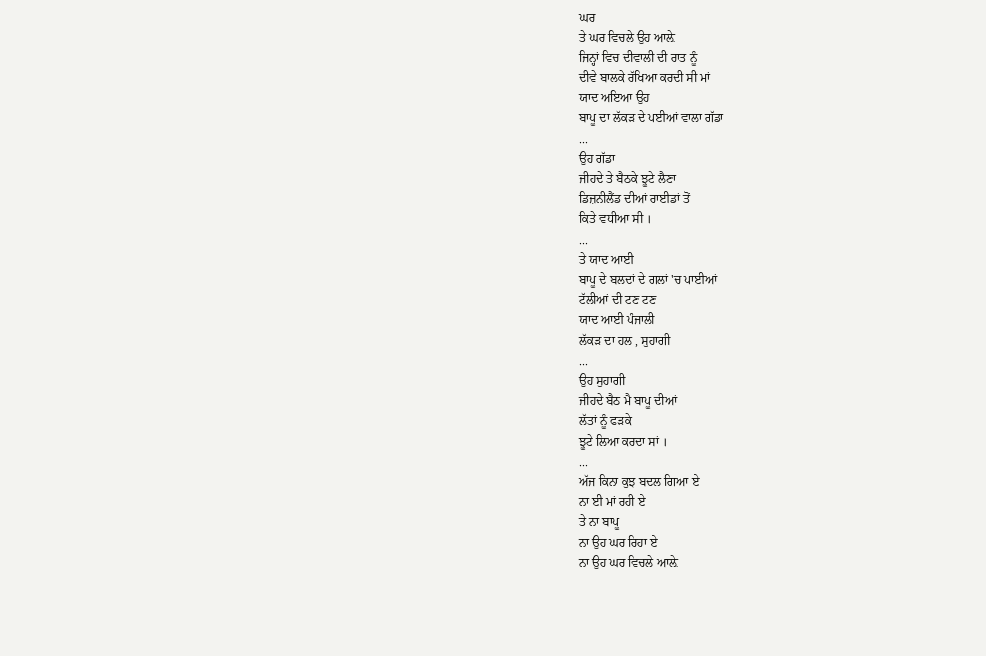ਘਰ
ਤੇ ਘਰ ਵਿਚਲੇ ਉਹ ਆਲ਼ੇ
ਜਿਨ੍ਹਾਂ ਵਿਚ ਦੀਵਾਲੀ ਦੀ ਰਾਤ ਨੂੰ
ਦੀਵੇ ਬਾਲਕੇ ਰੱਖਿਆ ਕਰਦੀ ਸੀ ਮਾਂ
ਯਾਦ ਅਇਆ ਉਹ
ਬਾਪੂ ਦਾ ਲੱਕੜ ਦੇ ਪਈਆਂ ਵਾਲਾ ਗੱਡਾ
...
ਉਹ ਗੱਡਾ
ਜੀਹਦੇ ਤੇ ਬੈਠਕੇ ਝੂਟੇ ਲੈਣਾ
ਡਿਜ਼ਨੀਲੈਂਡ ਦੀਆਂ ਰਾਈਡਾਂ ਤੋਂ
ਕਿਤੇ ਵਧੀਆ ਸੀ ।
...
ਤੇ ਯਾਦ ਆਈ
ਬਾਪੂ ਦੇ ਬਲਦਾਂ ਦੇ ਗਲਾਂ 'ਚ ਪਾਈਆਂ
ਟੱਲੀਆਂ ਦੀ ਟਣ ਟਣ
ਯਾਦ ਆਈ ਪੰਜਾਲੀ
ਲੱਕੜ ਦਾ ਹਲ , ਸੁਹਾਗੀ
...
ਉਹ ਸੁਹਾਗੀ
ਜੀਹਦੇ ਬੈਠ ਮੈ ਬਾਪੂ ਦੀਆਂ
ਲੱਤਾਂ ਨੂੰ ਫੜਕੇ
ਝੂਟੇ ਲਿਆ ਕਰਦਾ ਸਾਂ ।
...
ਅੱਜ ਕਿਨਾ ਕੁਝ ਬਦਲ ਗਿਆ ਏ
ਨਾ ਈ ਮਾਂ ਰਹੀ ਏ
ਤੇ ਨਾ ਬਾਪੂ
ਨਾ ਉਹ ਘਰ ਰਿਹਾ ਏ
ਨਾ ਉਹ ਘਰ ਵਿਚਲੇ ਆਲ਼ੇ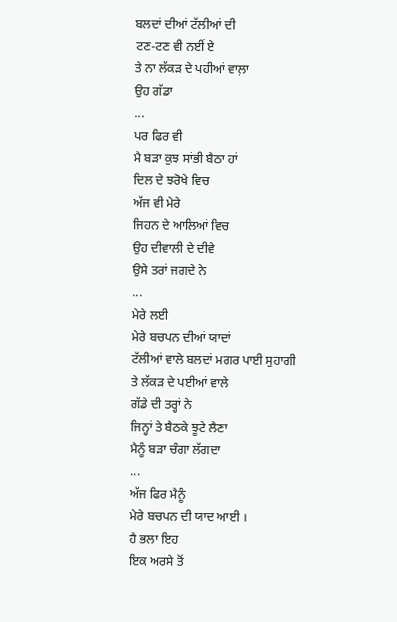ਬਲਦਾਂ ਦੀਆਂ ਟੱਲੀਆਂ ਦੀ
ਟਣ-ਟਣ ਵੀ ਨਈਂ ਏ
ਤੇ ਨਾ ਲੱਕੜ ਦੇ ਪਹੀਆਂ ਵਾਲ਼ਾ
ਉਹ ਗੱਡਾ
...
ਪਰ ਫਿਰ ਵੀ
ਮੈ ਬੜਾ ਕੁਝ ਸਾਂਭੀ ਬੈਠਾ ਹਾਂ
ਦਿਲ ਦੇ ਝਰੋਖੇ ਵਿਚ
ਅੱਜ ਵੀ ਮੇਰੇ
ਜਿਹਨ ਦੇ ਆਲਿਆਂ ਵਿਚ
ਉਹ ਦੀਵਾਲੀ ਦੇ ਦੀਵੇ
ਉਸੇ ਤਰਾਂ ਜਗਦੇ ਨੇ
...
ਮੇਰੇ ਲਈ
ਮੇਰੇ ਬਚਪਨ ਦੀਆਂ ਯਾਦਾਂ
ਟੱਲੀਆਂ ਵਾਲੇ ਬਲਦਾਂ ਮਗਰ ਪਾਈ ਸੁਹਾਗੀ
ਤੇ ਲੱਕੜ ਦੇ ਪਈਆਂ ਵਾਲੇ
ਗੱਡੇ ਦੀ ਤਰ੍ਹਾਂ ਨੇ
ਜਿਨ੍ਹਾਂ ਤੇ ਬੈਠਕੇ ਝੂਟੇ ਲੈਣਾ
ਮੈਨੂੰ ਬੜਾ ਚੰਗਾ ਲੱਗਦਾ
...
ਅੱਜ ਫਿਰ ਮੈਨੂੰ
ਮੇਰੇ ਬਚਪਨ ਦੀ ਯਾਦ ਆਈ ।
ਹੈ ਭਲਾ ਇਹ
ਇਕ ਅਰਸੇ ਤੋਂ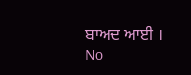ਬਾਅਦ ਆਈ ।
No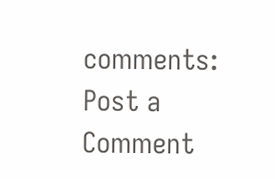comments:
Post a Comment